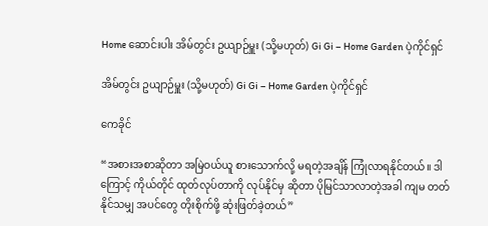Home ဆောင်းပါး အိမ်တွင်း ဥယျာဉ်မှူး (သို့မဟုတ်) Gi Gi – Home Garden ပဲ့ကိုင်ရှင်

အိမ်တွင်း ဥယျာဉ်မှူး (သို့မဟုတ်) Gi Gi – Home Garden ပဲ့ကိုင်ရှင်

ကေခိုင်

“အစားအစာဆိုတာ အမြဲဝယ်ယူ စားသောက်လို့ မရတဲ့အချိန် ကြုံလာရနိုင်တယ်။ ဒါကြောင့် ကိုယ်တိုင် ထုတ်လုပ်တာကို လုပ်နိုင်မှ ဆိုတာ ပိုမြင်သာလာတဲ့အခါ ကျမ တတ်နိုင်သမျှ အပင်တွေ တိုးစိုက်ဖို့ ဆုံးဖြတ်ခဲ့တယ်”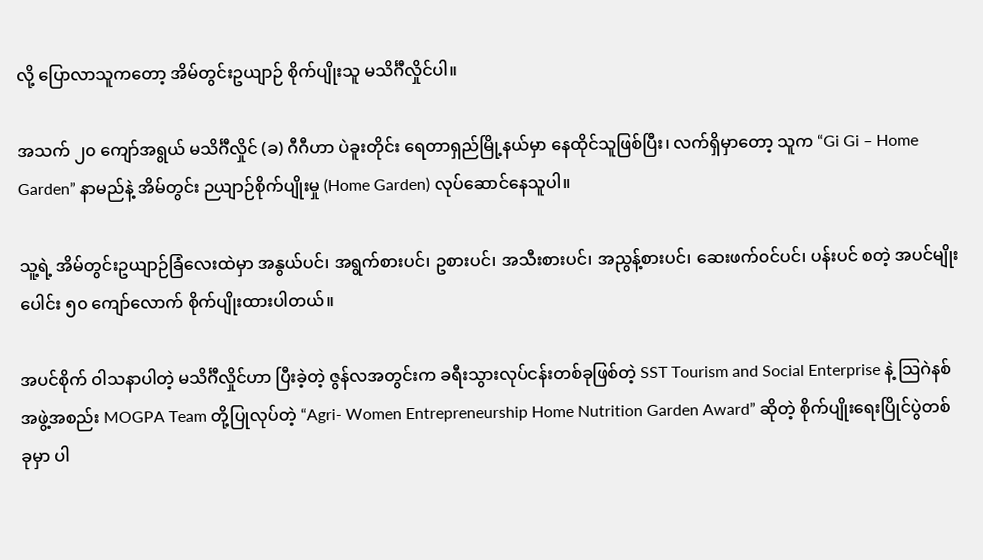လို့ ပြောလာသူကတော့ အိမ်တွင်းဥယျာဉ် စိုက်ပျိုးသူ မသိင်္ဂီလှိုင်ပါ။

အသက် ၂၀ ကျော်အရွယ် မသိင်္ဂီလှိုင် (ခ) ဂီဂီဟာ ပဲခူးတိုင်း ရေတာရှည်မြို့နယ်မှာ နေထိုင်သူဖြစ်ပြီး၊ လက်ရှိမှာတော့ သူက “Gi Gi – Home Garden” နာမည်နဲ့ အိမ်တွင်း ဉယျာဉ်စိုက်ပျိုးမှု (Home Garden) လုပ်ဆောင်နေသူပါ။

သူ့ရဲ့ အိမ်တွင်းဥယျာဉ်ခြံလေးထဲမှာ အနွယ်ပင်၊ အရွက်စားပင်၊ ဥစားပင်၊ အသီးစားပင်၊ အညွန့်စားပင်၊ ဆေးဖက်၀င်ပင်၊ ပန်းပင် စတဲ့ အပင်မျိုးပေါင်း ၅၀ ကျော်လောက် စိုက်ပျိုးထားပါတယ်။

အပင်စိုက် ဝါသနာပါတဲ့ မသိင်္ဂီလှိုင်ဟာ ပြီးခဲ့တဲ့ ဇွန်လအတွင်းက ခရီးသွားလုပ်ငန်းတစ်ခုဖြစ်တဲ့ SST Tourism and Social Enterprise နဲ့ သြဂဲနစ်အဖွဲ့အစည်း MOGPA Team တို့ပြုလုပ်တဲ့ “Agri- Women Entrepreneurship Home Nutrition Garden Award” ဆိုတဲ့ စိုက်ပျိုးရေးပြိုင်ပွဲတစ်ခုမှာ ပါ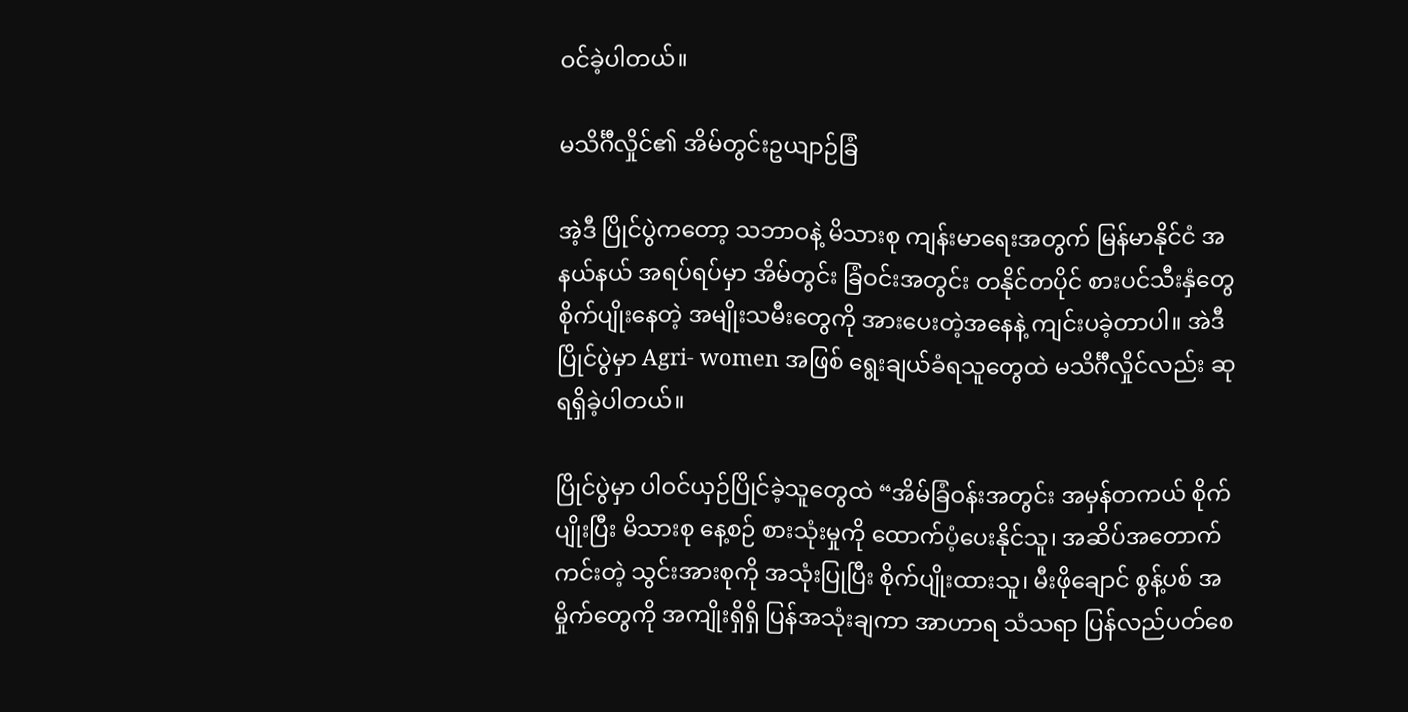ဝင်ခဲ့ပါတယ်။

မသိင်္ဂီလှိုင်၏ အိမ်တွင်းဥယျာဉ်ခြံ

အဲ့ဒီ ပြိုင်ပွဲကတော့ သဘာဝနဲ့ မိသားစု ကျန်းမာရေးအတွက် မြန်မာနိုင်ငံ အနယ်နယ် အရပ်ရပ်မှာ အိမ်တွင်း ခြံဝင်းအတွင်း တနိုင်တပိုင် စားပင်သီးနှံတွေ စိုက်ပျိုးနေတဲ့ အမျိုးသမီးတွေကို အားပေးတဲ့အနေနဲ့ ကျင်းပခဲ့တာပါ။ အဲဒီပြိုင်ပွဲမှာ Agri- women အဖြစ် ရွေးချယ်ခံရသူတွေထဲ မသိင်္ဂီလှိုင်လည်း ဆု ရရှိခဲ့ပါတယ်။

ပြိုင်ပွဲမှာ ပါဝင်ယှဉ်ပြိုင်ခဲ့သူတွေထဲ “အိမ်ခြံဝန်းအတွင်း အမှန်တကယ် စိုက်ပျိုးပြီး မိသားစု နေ့စဉ် စားသုံးမှုကို ထောက်ပံ့ပေးနိုင်သူ၊ အဆိပ်အတောက်ကင်းတဲ့ သွင်းအားစုကို အသုံးပြုပြီး စိုက်ပျိုးထားသူ၊ မီးဖိုချောင် စွန့်ပစ် အမှိုက်တွေကို အကျိုးရှိရှိ ပြန်အသုံးချကာ အာဟာရ သံသရာ ပြန်လည်ပတ်စေ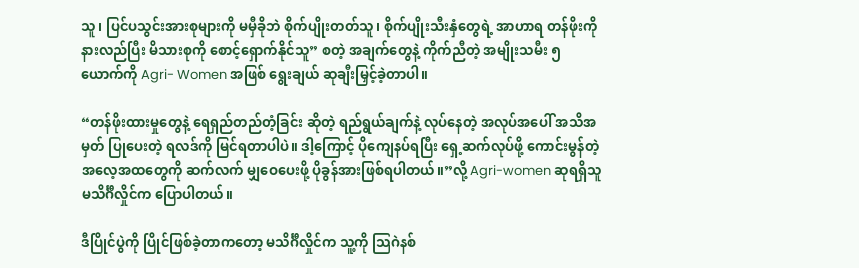သူ၊ ပြင်ပသွင်းအားစုများကို မမှီခိုဘဲ စိုက်ပျိုးတတ်သူ၊ စိုက်ပျိုးသီးနှံတွေရဲ့ အာဟာရ တန်ဖိုးကို နားလည်ပြီး မိသားစုကို စောင့်ရှောက်နိုင်သူ” စတဲ့ အချက်တွေနဲ့ ကိုက်ညီတဲ့ အမျိုးသမီး ၅ ယောက်ကို Agri- Women အဖြစ် ရွေးချယ် ဆုချီးမြှင့်ခဲ့တာပါ။

“တန်ဖိုးထားမှုတွေနဲ့ ရေရှည်တည်တံ့ခြင်း ဆိုတဲ့ ရည်ရွယ်ချက်နဲ့ လုပ်နေတဲ့ အလုပ်အပေါ် အသိအမှတ် ပြုပေးတဲ့ ရလဒ်ကို မြင်ရတာပါပဲ။ ဒါ့ကြောင့် ပိုကျေနပ်ရပြီး ရှေ့ဆက်လုပ်ဖို့ ကောင်းမွန်တဲ့ အလေ့အထတွေကို ဆက်လက် မျှဝေပေးဖို့ ပိုခွန်အားဖြစ်ရပါတယ်။”လို့ Agri-women ဆုရရှိသူ မသိင်္ဂီလှိုင်က ပြောပါတယ်။

ဒီပြိုင်ပွဲကို ပြိုင်ဖြစ်ခဲ့တာကတော့ မသိင်္ဂီလှိုင်က သူ့ကို သြဂဲနစ်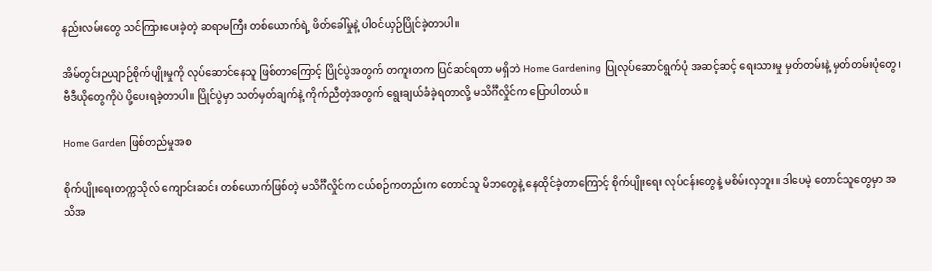နည်းလမ်းတွေ သင်ကြားပေးခဲ့တဲ့ ဆရာမကြီး တစ်ယောက်ရဲ့ ဖိတ်ခေါ်မှုနဲ့ ပါဝင်ယှဉ်ပြိုင်ခဲ့တာပါ။

အိမ်တွင်းဉယျာဉ်စိုက်ပျိုးမှုကို လုပ်ဆောင်နေသူ ဖြစ်တာကြောင့် ပြိုင်ပွဲအတွက် တကူးတက ပြင်ဆင်ရတာ မရှိဘဲ Home Gardening ပြုလုပ်ဆောင်ရွက်ပုံ အဆင့်ဆင့် ရေးသားမှု မှတ်တမ်းနဲ့ မှတ်တမ်းပုံတွေ၊ ဗီဒီယိုတွေကိုပဲ ပို့ပေးရခဲ့တာပါ။ ပြိုင်ပွဲမှာ သတ်မှတ်ချက်နဲ့ ကိုက်ညီတဲ့အတွက် ရွေးချယ်ခံခဲ့ရတာလို့ မသိင်္ဂီလှိုင်က ပြောပါတယ်။

Home Garden ဖြစ်တည်မှုအစ

စိုက်ပျိုးရေးတက္ကသိုလ် ကျောင်းဆင်း တစ်ယောက်ဖြစ်တဲ့ မသိင်္ဂီလှိုင်က ငယ်စဉ်ကတည်းက တောင်သူ မိဘတွေနဲ့ နေထိုင်ခဲ့တာကြောင့် စိုက်ပျိုးရေး လုပ်ငန်းတွေနဲ့ မစိမ်းလှဘူး။ ဒါပေမဲ့ တောင်သူတွေမှာ အသိအ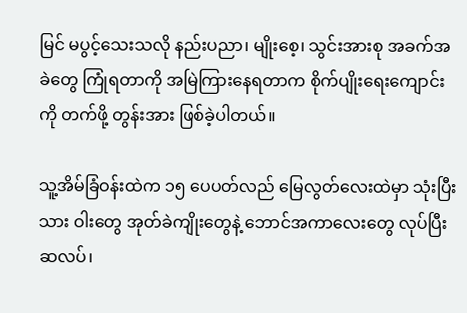မြင် မပွင့်သေးသလို နည်းပညာ၊ မျိုးစေ့၊ သွင်းအားစု အခက်အခဲတွေ ကြုံရတာကို အမြဲကြားနေရတာက စိုက်ပျိုးရေးကျောင်းကို တက်ဖို့ တွန်းအား ဖြစ်ခဲ့ပါတယ်။

သူ့အိမ်ခြံဝန်းထဲက ၁၅ ပေပတ်လည် မြေလွတ်လေးထဲမှာ သုံးပြီးသား ဝါးတွေ အုတ်ခဲကျိုးတွေနဲ့ ဘောင်အကာလေးတွေ လုပ်ပြီး ဆလပ်၊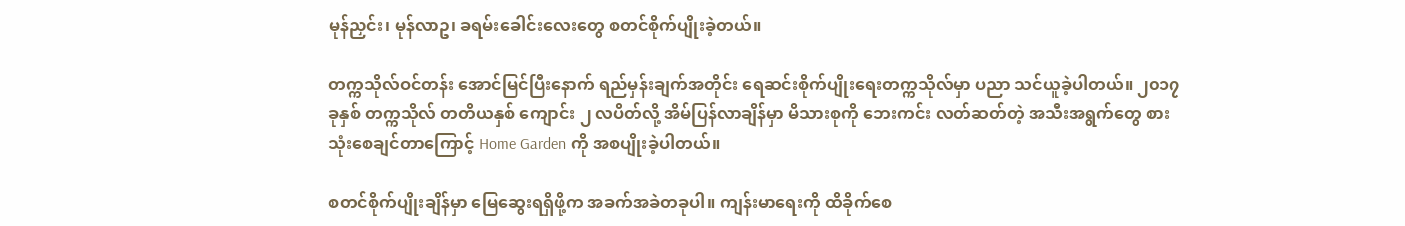မုန်ညှင်း၊ မုန်လာဥ၊ ခရမ်းခေါင်းလေးတွေ စတင်စိုက်ပျိုးခဲ့တယ်။

တက္ကသိုလ်ဝင်တန်း အောင်မြင်ပြီးနောက် ရည်မှန်းချက်အတိုင်း ရေဆင်းစိုက်ပျိုးရေးတက္ကသိုလ်မှာ ပညာ သင်ယူခဲ့ပါတယ်။ ၂၀၁၇ ခုနှစ် တက္ကသိုလ် တတိယနှစ် ကျောင်း ၂ လပိတ်လို့ အိမ်ပြန်လာချိန်မှာ မိသားစုကို ဘေးကင်း လတ်ဆတ်တဲ့ အသီးအရွက်တွေ စားသုံးစေချင်တာကြောင့် Home Garden ကို အစပျိုးခဲ့ပါတယ်။

စတင်စိုက်ပျိုးချိန်မှာ မြေဆွေးရရှိဖို့က အခက်အခဲတခုပါ။ ကျန်းမာရေးကို ထိခိုက်စေ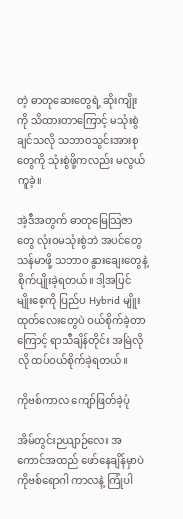တဲ့ ဓာတုဆေးတွေရဲ့ ဆိုးကျိုးကို သိထားတာကြောင့် မသုံးစွဲချင်သလို သဘာဝသွင်းအားစုတွေကို သုံးစွဲဖို့ကလည်း မလွယ်ကူခဲ့။

အဲ့ဒီအတွက် ဓာတုမြေသြဇာတွေ လုံးဝမသုံးစွဲဘဲ အပင်တွေ သန်မာဖို့ သဘာဝ နွားချေးတွေနဲ့ စိုက်ပျိုးခဲ့ရတယ်။ ဒါ့အပြင် မျိုးစေ့ကို ပြည်ပ Hybrid မျိူးထုတ်လေးတွေပဲ ဝယ်စိုက်ခဲ့တာကြောင့် ရာသီချိန်တိုင်း အမြဲလိုလို ထပ်ဝယ်စိုက်ခဲ့ရတယ်။

ကိုဗစ်ကာလ ကျော်ဖြတ်ခဲ့ပုံ

အိမ်တွင်းဉယျာဉ်လေး အကောင်အထည် ဖော်နေချိန်မှာပဲ ကိုဗစ်ရောဂါ ကာလနဲ့ ကြုံပါ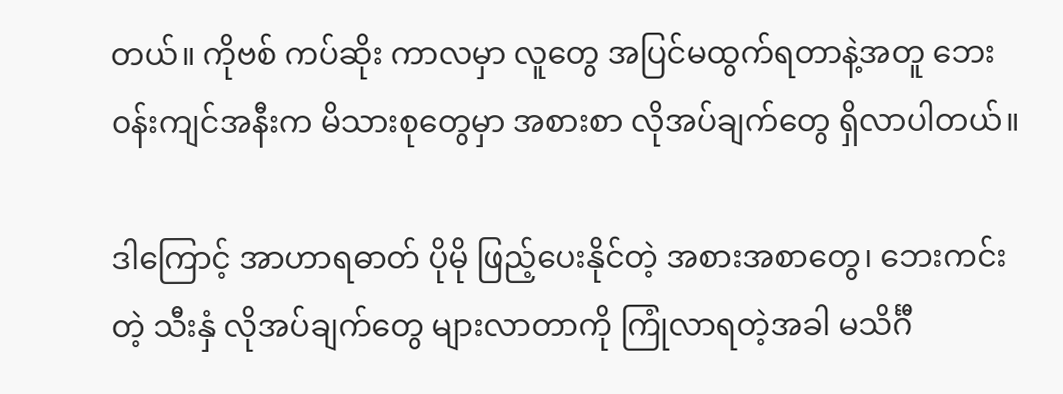တယ်။ ကိုဗစ် ကပ်ဆိုး ကာလမှာ လူတွေ အပြင်မထွက်ရတာနဲ့အတူ ဘေး၀န်းကျင်အနီးက မိသားစုတွေမှာ အစားစာ လိုအပ်ချက်တွေ ရှိလာပါတယ်။

ဒါကြောင့် အာဟာရဓာတ် ပိုမို ဖြည့်ပေးနိုင်တဲ့ အစားအစာတွေ၊ ဘေးကင်းတဲ့ သီးနှံ လိုအပ်ချက်တွေ များလာတာကို ကြုံလာရတဲ့အခါ မသိင်္ဂီ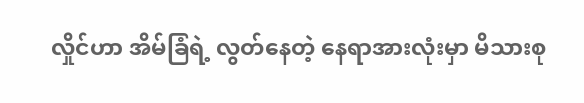လှိုင်ဟာ အိမ်ခြံရဲ့ လွတ်နေတဲ့ နေရာအားလုံးမှာ မိသားစု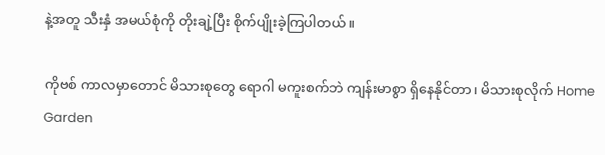နဲ့အတူ သီးနှံ အမယ်စုံကို တိုးချဲ့ပြီး စိုက်ပျိုးခဲ့ကြပါတယ်။

ကိုဗစ် ကာလမှာတောင် မိသားစုတွေ ရောဂါ မကူးစက်ဘဲ ကျန်းမာစွာ ရှိနေနိုင်တာ၊ မိသားစုလိုက် Home Garden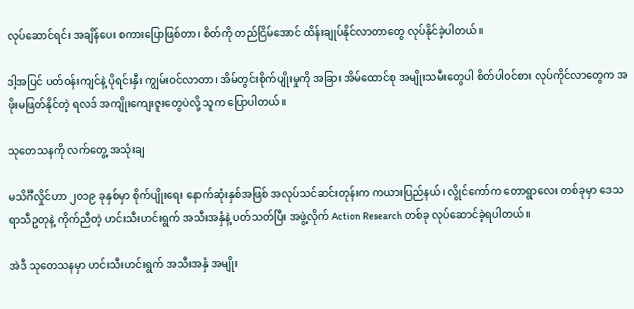လုပ်ဆောင်ရင်း အချိန်ပေး စကားပြောဖြစ်တာ၊ စိတ်ကို တည်ငြိမ်အောင် ထိန်းချုပ်နိုင်လာတာတွေ လုပ်နိုင်ခဲ့ပါတယ်။

ဒါ့အပြင် ပတ်ဝန်းကျင်နဲ့ ပိုရင်းနှီး ကျွမ်းဝင်လာတာ၊ အိမ်တွင်းစိုက်ပျိုးမှုကို အခြား အိမ်ထောင်စု အမျိုးသမီးတွေပါ စိတ်ပါ၀င်စား လုပ်ကိုင်လာတွေက အဖိုးမဖြတ်နိုင်တဲ့ ရလဒ် အကျိုးကျေးဇူးတွေပဲလို့ သူက ပြောပါတယ်။

သုတေသနကို လက်တွေ့ အသုံးချ

မသိင်္ဂီလှိုင်ဟာ ၂၀၁၉ ခုနှစ်မှာ စိုက်ပျိုးရေး နောက်ဆုံးနှစ်အဖြစ် အလုပ်သင်ဆင်းတုန်းက ကယားပြည်နယ်၊ လွိုင်ကော်က တောရွာလေး တစ်ခုမှာ ဒေသ ရာသီဥတုနဲ့ ကိုက်ညီတဲ့ ဟင်းသီးဟင်းရွက် အသီးအနှံနဲ့ ပတ်သတ်ပြီး အဖွဲ့လိုက် Action Research တစ်ခု လုပ်ဆောင်ခဲ့ရပါတယ်။

အဲဒီ သုတေသနမှာ ဟင်းသီးဟင်းရွက် အသီးအနှံ အမျိုး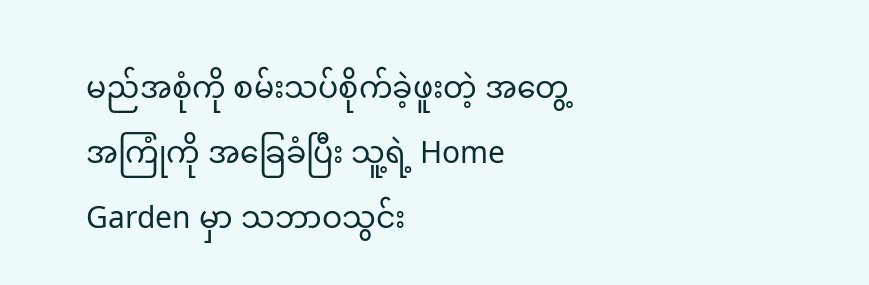မည်အစုံကို စမ်းသပ်စိုက်ခဲ့ဖူးတဲ့ အတွေ့အကြုံကို အခြေခံပြီး သူ့ရဲ့ Home Garden မှာ သဘာဝသွင်း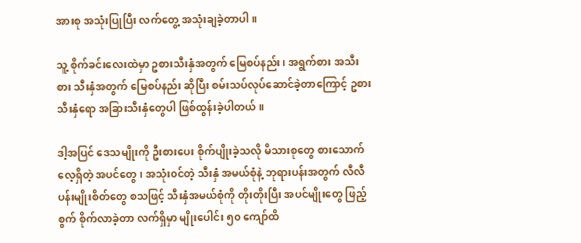အားစု အသုံးပြုပြီး လက်တွေ့ အသုံးချခဲ့တာပါ။

သူ့ စိုက်ခင်းလေးထဲမှာ ဥစားသီးနှံအတွက် မြေစပ်နည်း၊ အရွက်စား အသီးစား သီးနှံအတွက် မြေစပ်နည်း ဆိုပြီး စမ်းသပ်လုပ်ဆောင်ခဲ့တာကြောင့် ဥစားသီးနှံရော အခြားသီးနှံတွေပါ ဖြစ်ထွန်းခဲ့ပါတယ်။

ဒါ့အပြင် ဒေသမျိုးကို ဦးစားပေး စိုက်ပျိုးခဲ့သလို မိသားစုတွေ စားသောက်လေ့ရှိတဲ့ အပင်တွေ၊ အသုံး၀င်တဲ့ သီးနှံ အမယ်စုံနဲ့ ဘုရားပန်းအတွက် လီလီပန်းမျိုးစိတ်တွေ စသဖြင့် သီးနှံအမယ်စုံကို တိုးတိုးပြီး အပင်မျိုးတွေ ဖြည့်စွက် စိုက်လာခဲ့တာ လက်ရှိမှာ မျိုးပေါင်း ၅၀ ကျော်ထိ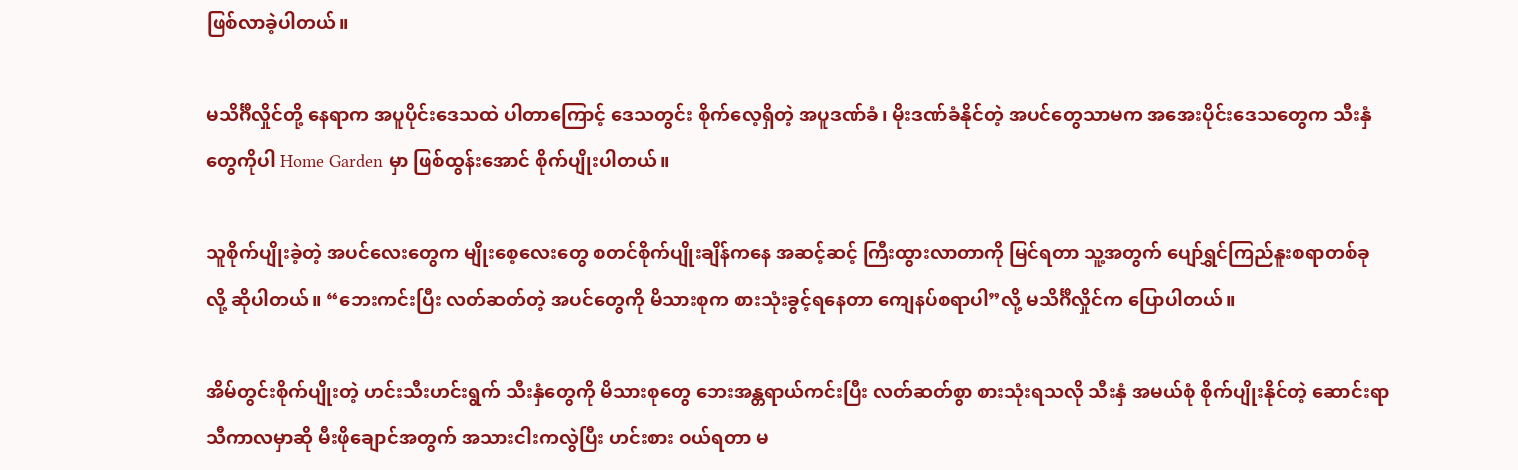ဖြစ်လာခဲ့ပါတယ်။

မသိင်္ဂီလှိုင်တို့ နေရာက အပူပိုင်းဒေသထဲ ပါတာကြောင့် ဒေသတွင်း စိုက်လေ့ရှိတဲ့ အပူဒဏ်ခံ၊ မိုးဒဏ်ခံနိုင်တဲ့ အပင်တွေသာမက အအေးပိုင်းဒေသတွေက သီးနှံတွေကိုပါ Home Garden မှာ ဖြစ်ထွန်းအောင် စိုက်ပျိုးပါတယ်။

သူစိုက်ပျိုးခဲ့တဲ့ အပင်လေးတွေက မျိုးစေ့လေးတွေ စတင်စိုက်ပျိုးချိန်ကနေ အဆင့်ဆင့် ကြီးထွားလာတာကို မြင်ရတာ သူ့အတွက် ပျော်ရွှင်ကြည်နူးစရာတစ်ခုလို့ ဆိုပါတယ်။ “ဘေးကင်းပြီး လတ်ဆတ်တဲ့ အပင်တွေကို မိသားစုက စားသုံးခွင့်ရနေတာ ကျေနပ်စရာပါ”လို့ မသိင်္ဂီလှိုင်က ပြောပါတယ်။

အိမ်တွင်းစိုက်ပျိုးတဲ့ ဟင်းသီးဟင်းရွက် သီးနှံတွေကို မိသားစုတွေ ဘေးအန္တရာယ်ကင်းပြီး လတ်ဆတ်စွာ စားသုံးရသလို သီးနှံ အမယ်စုံ စိုက်ပျိုးနိုင်တဲ့ ဆောင်းရာသီကာလမှာဆို မီးဖိုချောင်အတွက် အသားငါးကလွဲပြီး ဟင်းစား ဝယ်ရတာ မ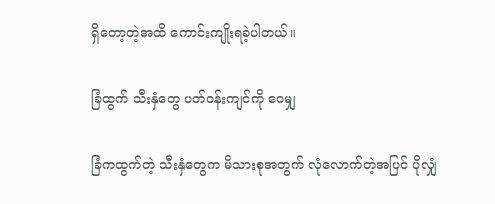ရှိတော့တဲ့အထိ ကောင်းကျိုးရခဲ့ပါတယ်။

ခြံထွက် သီးနှံတွေ ပတ်ဝန်းကျင်ကို ဝေမျှ

ခြံကထွက်တဲ့ သီးနှံတွေက မိသားစုအတွက် လုံလောက်တဲ့အပြင် ပိုလျှံ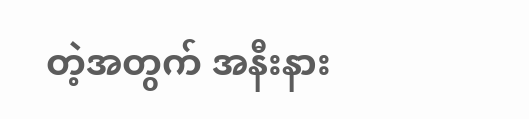တဲ့အတွက် အနီးနား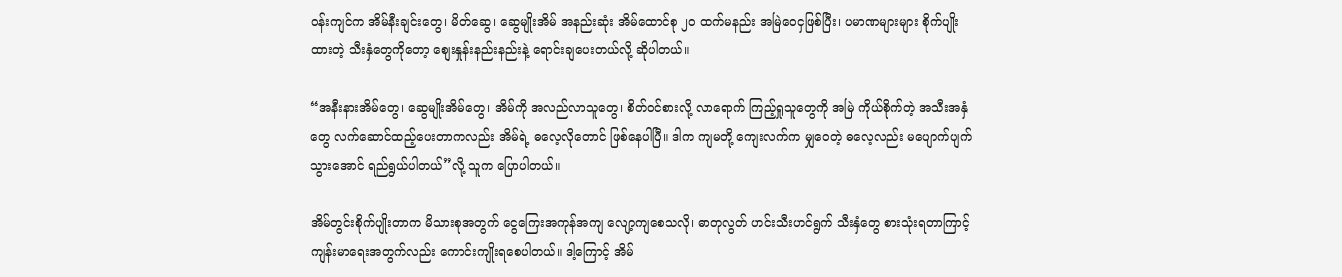ဝန်းကျင်က အိမ်နီးချင်းတွေ၊ မိတ်ဆွေ၊ ဆွေမျိုးအိမ် အနည်းဆုံး အိမ်ထောင်စု ၂၀ ထက်မနည်း အမြဲ‌ဝေငှဖြစ်ပြီး၊ ပမာဏများများ စိုက်ပျိုးထားတဲ့ သီးနှံတွေကိုတော့ စျေးနှုန်းနည်းနည်းနဲ့ ရောင်းချပေးတယ်လို့ ဆိုပါတယ်။

“အနီးနားအိမ်တွေ၊ ဆွေမျိုးအိမ်တွေ၊ အိမ်ကို အလည်လာသူတွေ၊ စိတ်ဝင်စားလို့ လာရောက် ကြည့်ရှုသူတွေကို အမြဲ ကိုယ်စိုက်တဲ့ အသီးအနှံတွေ လက်ဆောင်ထည့်ပေးတာကလည်း အိမ်ရဲ့ ဓလေ့လိုတောင် ဖြစ်နေပါပြီ။ ဒါက ကျမတို့ ကျေးလက်က မျှဝေတဲ့ ဓလေ့လည်း မပျောက်ပျက်သွားအောင် ရည်ရွယ်ပါတယ်”လို့ သူက ပြောပါတယ်။

အိမ်တွင်းစိုက်ပျိုးတာက မိသားစုအတွက် ငွေကြေးအကုန်အကျ လျော့ကျစေသလို၊ ဓာတုလွတ် ဟင်းသီးဟင်ရွက် သီးနှံတွေ စားသုံးရတာကြာင့် ကျန်းမာရေးအတွက်လည်း ကောင်းကျိုးရစေပါတယ်။ ဒါ့ကြောင့် အိမ်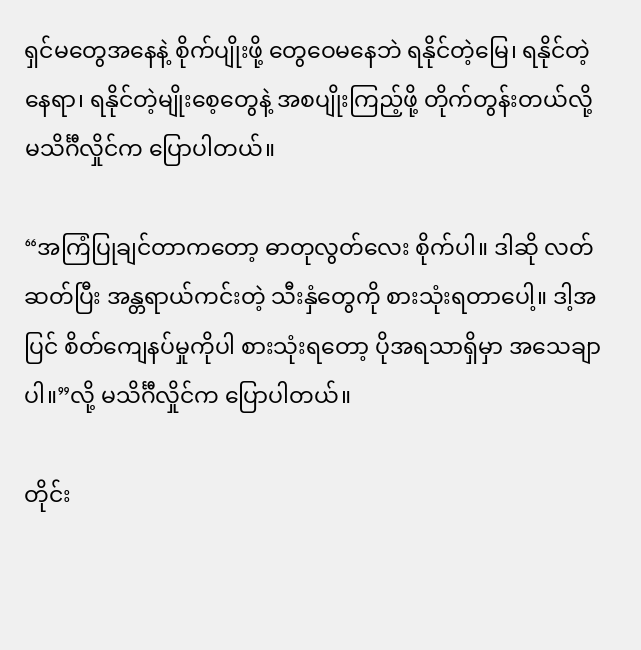ရှင်မတွေအနေနဲ့ စိုက်ပျိုးဖို့ တွေဝေမနေဘဲ ရနိုင်တဲ့မြေ၊ ရနိုင်တဲ့နေရာ၊ ရနိုင်တဲ့မျိုးစေ့တွေနဲ့ အစပျိုးကြည့်ဖို့ တိုက်တွန်းတယ်လို့ မသိင်္ဂီလှိုင်က ပြောပါတယ်။

“အကြံပြုချင်တာကတော့ ဓာတုလွတ်လေး စိုက်ပါ။ ဒါဆို လတ်ဆတ်ပြီး အန္တရာယ်ကင်းတဲ့ သီးနှံတွေကို စားသုံးရတာပေါ့။ ဒါ့အပြင် စိတ်ကျေနပ်မှုကိုပါ စားသုံးရတော့ ပိုအရသာရှိမှာ အသေချာပါ။”လို့ မသိင်္ဂီလှိုင်က ပြောပါတယ်။

တိုင်း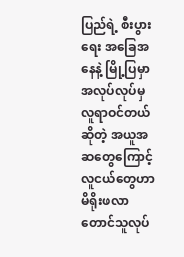ပြည်ရဲ့ စီးပွားရေး အခြေအနေနဲ့ မြို့ပြမှာ အလုပ်လုပ်မှ လူရာဝင်တယ်ဆိုတဲ့ အယူအဆတွေကြောင့် လူငယ်တွေဟာ မိရိုးဖလာ တောင်သူလုပ်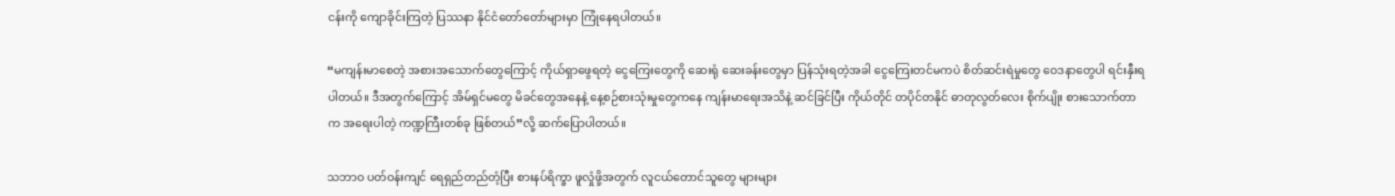ငန်းကို ကျောခိုင်းကြတဲ့ ပြဿနာ နိုင်ငံတော်တော်များမှာ ကြုံနေရပါတယ်။

“မကျန်းမာစေတဲ့ အစားအသောက်တွေကြောင့် ကိုယ်ရှာဖွေရတဲ့ ငွေကြေးတွေကို ဆေးရုံ ဆေးခန်းတွေမှာ ပြန်သုံးရတဲ့အခါ ငွေကြေးတင်မကပဲ စိတ်ဆင်းရဲမှုတွေ ဝေဒနာတွေပါ ရင်းနှီးရပါတယ်။ ဒီအတွက်ကြောင့် အိမ်ရှင်မတွေ မိခင်တွေအနေနဲ့ နေ့စဉ်စားသုံးမှုတွေကနေ ကျန်းမာရေးအသိနဲ့ ဆင်ခြင်ပြီး ကိုယ်တိုင် တပိုင်တနိုင် ဓာတုလွတ်လေး စိုက်ပျိုး စားသောက်တာက အရေးပါတဲ့ ကဏ္ဍကြီးတစ်ခု ဖြစ်တယ်”လို့ ဆက်ပြောပါတယ်။

သဘာဝ ပတ်ဝန်းကျင် ရေရှည်တည်တံ့ပြီး စားနပ်ရိက္ခာ ဖူလှုံဖို့အတွက် လူငယ်တောင်သူတွေ များများ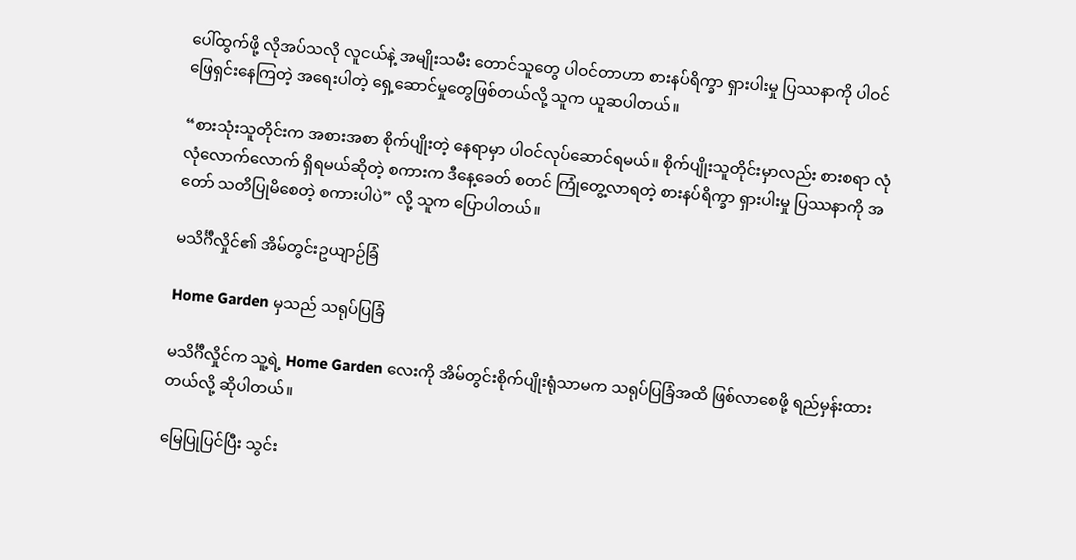ပေါ်ထွက်ဖို့ လိုအပ်သလို လူငယ်နဲ့ အမျိုးသမီး တောင်သူတွေ ပါဝင်တာဟာ စားနပ်ရိက္ခာ ရှားပါးမှု ပြဿနာကို ပါဝင် ဖြေရှင်းနေကြတဲ့ အရေးပါတဲ့ ရှေ့ဆောင်မှုတွေဖြစ်တယ်လို့ သူက ယူဆပါတယ်။

“စားသုံးသူတိုင်းက အစားအစာ စိုက်ပျိုးတဲ့ နေရာမှာ ပါဝင်လုပ်ဆောင်ရမယ်။ စိုက်ပျိုးသူတိုင်းမှာလည်း စားစရာ လုံလုံလောက်လောက် ရှိရမယ်ဆိုတဲ့ စကားက ဒီနေ့ခေတ် စတင် ကြုံတွေ့လာရတဲ့ စားနပ်ရိက္ခာ ရှားပါးမှု ပြဿနာကို အတော် သတိပြုမိစေတဲ့ စကားပါပဲ” လို့ သူက ပြောပါတယ်။

မသိင်္ဂီလှိုင်၏ အိမ်တွင်းဥယျာဉ်ခြံ

Home Garden မှသည် သရုပ်ပြခြံ

မသိင်္ဂီလှိုင်က သူ့ရဲ့ Home Garden လေးကို အိမ်တွင်းစိုက်ပျိုးရုံသာမက သရုပ်ပြခြံအထိ ဖြစ်လာစေဖို့ ရည်မှန်းထားတယ်လို့ ဆိုပါတယ်။

မြေပြုပြင်ပြီး သွင်း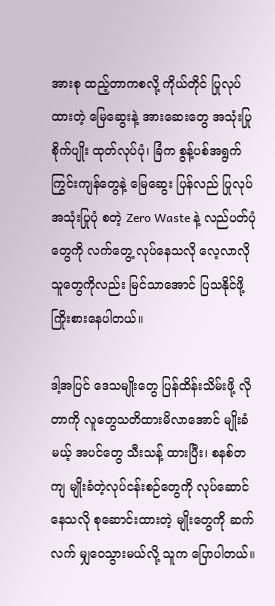အားစု ထည့်တာကစလို့ ကိုယ်တိုင် ပြုလုပ်ထားတဲ့ မြေဆွေးနဲ့ အားဆေးတွေ အသုံးပြု စိုက်ပျိုး ထုတ်လုပ်ပုံ၊ ခြံက စွန့်ပစ်အရွက် ကြွင်းကျန်တွေနဲ့ မြေဆွေး ပြန်လည် ပြုလုပ်အသုံးပြုပုံ စတဲ့ Zero Waste နဲ့ လည်ပတ်ပုံတွေကို လက်တွေ့ လုပ်နေသလို လေ့လာလိုသူတွေကိုလည်း မြင်သာအောင် ပြသနိုင်ဖို့ ကြိုးစားနေပါတယ်။

ဒါ့အပြင် ဒေသမျိုးတွေ ပြန်ထိန်းသိမ်းဖို့ လိုတာကို လူတွေသတိထားမိလာအောင် မျိုးခံမယ့် အပင်တွေ သီးသန့် ထားပြီး၊ စနစ်တကျ မျိုးခံတဲ့လုပ်ငန်းစဉ်တွေကို လုပ်ဆောင်နေသလို စုဆောင်းထားတဲ့ မျိုးတွေကို ဆက်လက် မျှ‌ဝေသွားမယ်လို့ သူက ပြောပါတယ်။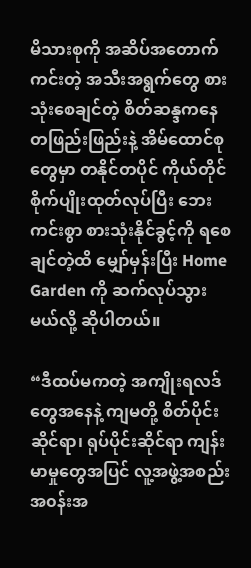မိသားစုကို အဆိပ်အတောက်ကင်းတဲ့ အသီးအရွက်တွေ စားသုံးစေချင်တဲ့ စိတ်ဆန္ဒကနေ တဖြည်းဖြည်းနဲ့ အိမ်ထောင်စုတွေမှာ တနိုင်တပိုင် ကိုယ်တိုင် စိုက်ပျိုးထုတ်လုပ်ပြီး ဘေးကင်းစွာ စားသုံးနိုင်ခွင့်ကို ရစေချင်တဲ့ထိ မျှော်မှန်းပြီး Home Garden ကို ဆက်လုပ်သွားမယ်လို့ ဆိုပါတယ်။

“ဒီထပ်မကတဲ့ အကျိုးရလဒ်တွေအနေနဲ့ ကျမတို့ စိတ်ပိုင်းဆိုင်ရာ၊ ရုပ်ပိုင်းဆိုင်ရာ ကျန်းမာမှုတွေအပြင် လူ့အဖွဲ့အစည်း အ၀န်းအ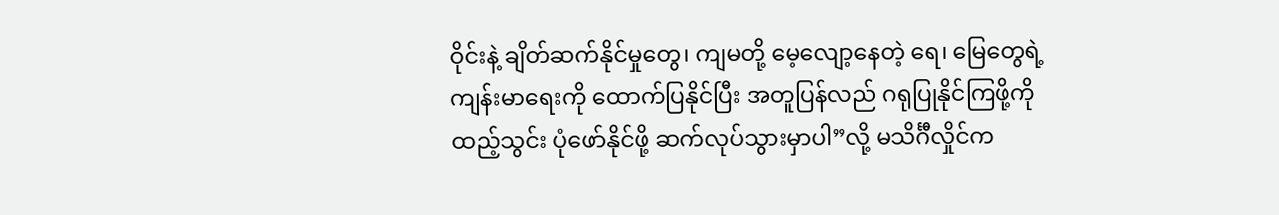ဝိုင်းနဲ့ ချိတ်ဆက်နိုင်မှုတွေ၊ ကျမတို့ မေ့လျော့နေတဲ့ ရေ၊ မြေတွေရဲ့ ကျန်းမာရေးကို ထောက်ပြနိုင်ပြီး အတူပြန်လည် ဂရုပြုနိုင်ကြဖို့ကို ထည့်သွင်း ပုံဖော်နိုင်ဖို့ ဆက်လုပ်သွားမှာပါ”လို့ မသိင်္ဂီလှိုင်က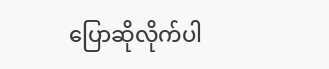ပြောဆိုလိုက်ပါ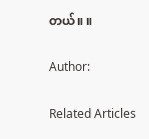တယ်။ ။

Author:

Related Articles